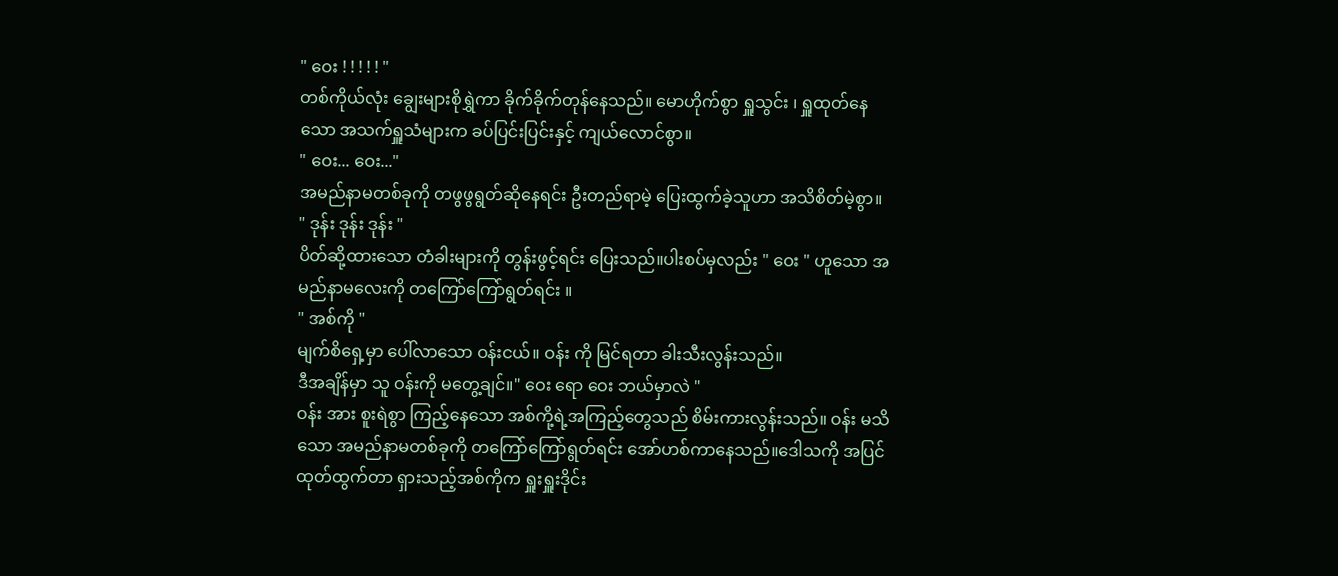" ဝေး ! ! ! ! ! "
တစ်ကိုယ်လုံး ချွေးများစိုရွှဲကာ ခိုက်ခိုက်တုန်နေသည်။ မောဟိုက်စွာ ရှူသွင်း ၊ ရှူထုတ်နေသော အသက်ရှူသံများက ခပ်ပြင်းပြင်းနှင့် ကျယ်လောင်စွာ။
" ဝေး... ဝေး..."
အမည်နာမတစ်ခုကို တဖွဖွရွတ်ဆိုနေရင်း ဦးတည်ရာမဲ့ ပြေးထွက်ခဲ့သူဟာ အသိစိတ်မဲ့စွာ။
" ဒုန်း ဒုန်း ဒုန်း "
ပိတ်ဆို့ထားသော တံခါးများကို တွန်းဖွင့်ရင်း ပြေးသည်။ပါးစပ်မှလည်း " ဝေး " ဟူသော အမည်နာမလေးကို တကြော်ကြော်ရွတ်ရင်း ။
" အစ်ကို "
မျက်စိရှေ့မှာ ပေါ်လာသော ဝန်းငယ်။ ဝန်း ကို မြင်ရတာ ခါးသီးလွန်းသည်။
ဒီအချိန်မှာ သူ ဝန်းကို မတွေ့ချင်။" ဝေး ရော ဝေး ဘယ်မှာလဲ "
ဝန်း အား စူးရဲစွာ ကြည့်နေသော အစ်ကို့ရဲ့အကြည့်တွေသည် စိမ်းကားလွန်းသည်။ ဝန်း မသိသော အမည်နာမတစ်ခုကို တကြော်ကြော်ရွတ်ရင်း အော်ဟစ်ကာနေသည်။ဒေါသကို အပြင်ထုတ်ထွက်တာ ရှားသည့်အစ်ကိုက ရှူးရှူးဒိုင်း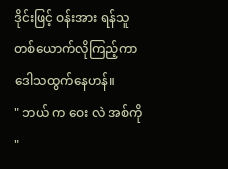ဒိုင်းဖြင့် ဝန်းအား ရန်သူတစ်ယောက်လိုကြည့်ကာ ဒေါသထွက်နေဟန်။
" ဘယ် က ဝေး လဲ အစ်ကို "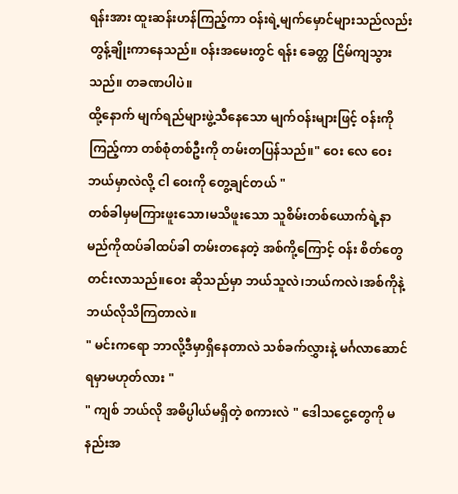ရန်းအား ထူးဆန်းဟန်ကြည့်ကာ ဝန်းရဲ့မျက်မှောင်များသည်လည်း တွန့်ချိုးကာနေသည်။ ဝန်းအမေးတွင် ရန်း ခေတ္တ ငြိမ်ကျသွားသည်။ တခဏပါပဲ။
ထို့နောက် မျက်ရည်များဖွဲ့သီနေသော မျက်ဝန်းများဖြင့် ဝန်းကို ကြည့်ကာ တစ်စုံတစ်ဦးကို တမ်းတပြန်သည်။" ဝေး လေ ဝေး ဘယ်မှာလဲလို့ ငါ ဝေးကို တွေ့ချင်တယ် "
တစ်ခါမှမကြားဖူးသော၊မသိဖူးသော သူစိမ်းတစ်ယောက်ရဲ့နာမည်ကိုထပ်ခါထပ်ခါ တမ်းတနေတဲ့ အစ်ကို့ကြောင့် ဝန်း စိတ်တွေ တင်းလာသည်။ဝေး ဆိုသည်မှာ ဘယ်သူလဲ၊ဘယ်ကလဲ၊အစ်ကိုနဲ့ ဘယ်လိုသိကြတာလဲ။
" မင်းကရော ဘာလို့ဒီမှာရှိနေတာလဲ သစ်ခက်လွှားနဲ့ မင်္ဂလာဆောင်ရမှာမဟုတ်လား "
" ကျစ် ဘယ်လို အဓိပ္ပါယ်မရှိတဲ့ စကားလဲ " ဒေါသငွေ့တွေကို မနည်းအ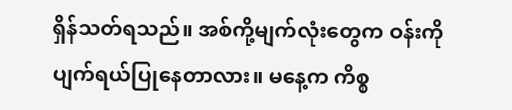ရှိန်သတ်ရသည်။ အစ်ကို့မျက်လုံးတွေက ဝန်းကို ပျက်ရယ်ပြုနေတာလား။ မနေ့က ကိစ္စ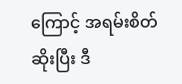ကြောင့် အရမ်းစိတ်ဆိုးပြီး ဒီ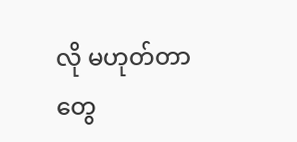လို မဟုတ်တာတွေ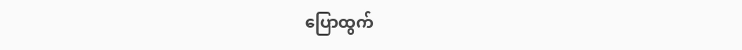ပြောထွက်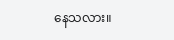နေသလား။